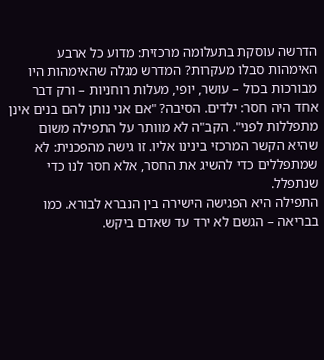הדרשה עוסקת בתעלומה מרכזית: מדוע כל ארבע האימהות סבלו מעקרות? המדרש מגלה שהאימהות היו מבורכות בכול – עושר, יופי, מעלות רוחניות – ורק דבר אחד היה חסר: ילדים. הסיבה? "אם אני נותן להם בנים אינן מתפללות לפני". הקב"ה לא מוותר על התפילה משום שהיא הקשר המרכזי בינינו אליו. זו גישה מהפכנית: לא שמתפללים כדי להשיג את החסר, אלא חסר לנו כדי שנתפלל.
התפילה היא הפגישה הישירה בין הנברא לבורא. כמו בבריאה – הגשם לא ירד עד שאדם ביקש.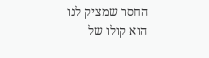החסר שמציק לנו הוא קולו של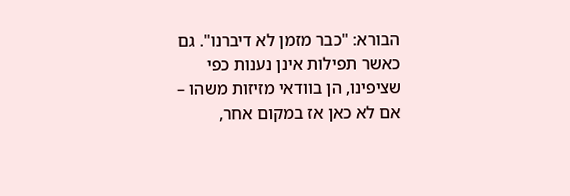הבורא: "כבר מזמן לא דיברנו". גם כאשר תפילות אינן נענות כפי שציפינו, הן בוודאי מזיזות משהו – אם לא כאן אז במקום אחר,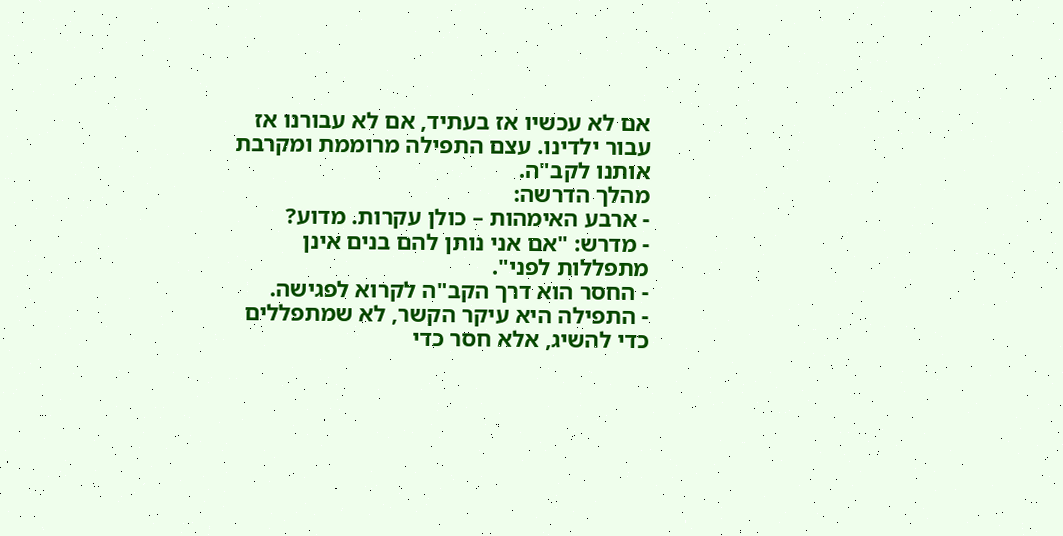אם לא עכשיו אז בעתיד, אם לא עבורנו אז עבור ילדינו. עצם התפילה מרוממת ומקרבת אותנו לקב"ה.
מהלך הדרשה:
- ארבע האימהות – כולן עקרות. מדוע?
- מדרש: "אם אני נותן להם בנים אינן מתפללות לפני".
- החסר הוא דרך הקב"ה לקרוא לפגישה.
- התפילה היא עיקר הקשר, לא שמתפללים כדי להשיג, אלא חסר כדי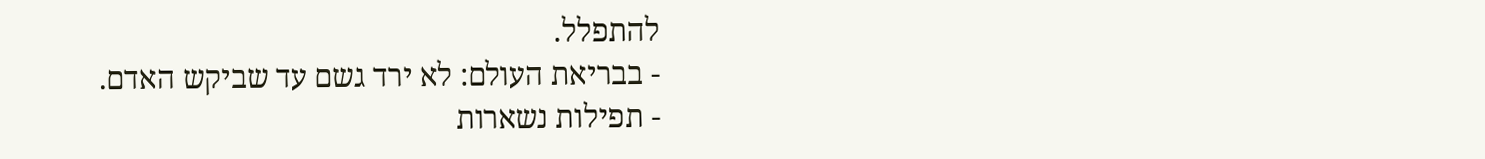להתפלל.
- בבריאת העולם: לא ירד גשם עד שביקש האדם.
- תפילות נשארות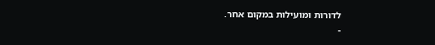לדורות ומועילות במקום אחר.
-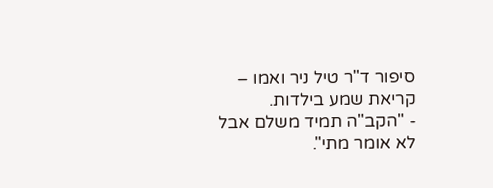סיפור ד"ר טיל ניר ואמו – קריאת שמע בילדות.
- "הקב"ה תמיד משלם אבל לא אומר מתי".